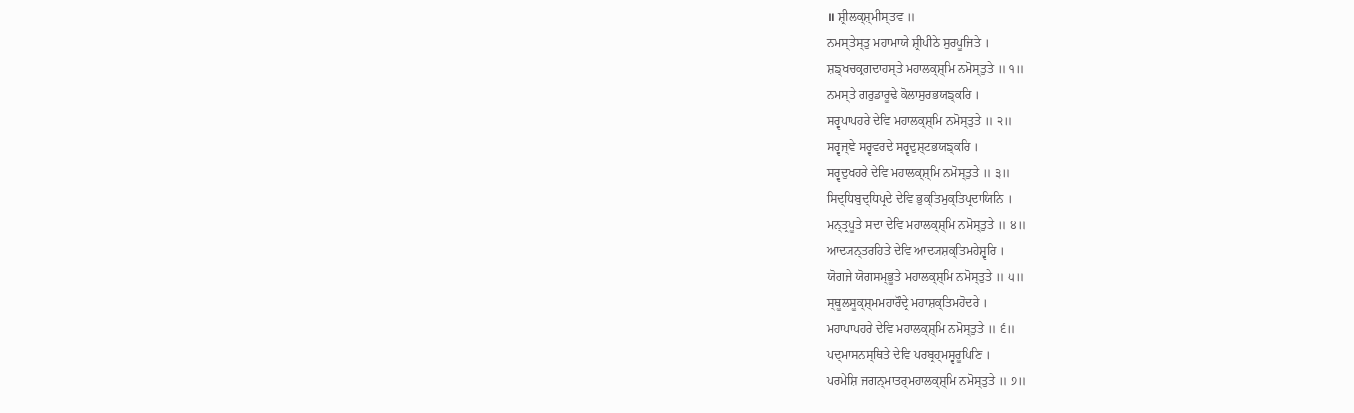॥ ਸ਼੍ਰੀਲਕ੍ਸ਼੍ਮੀਸ੍ਤਵ ॥
ਨਮਸ੍ਤੇਸ੍ਤੁ ਮਹਾਮਾਯੇ ਸ਼੍ਰੀਪੀਠੇ ਸੁਰਪੂਜਿਤੇ ।
ਸ਼ਙ੍ਖਚਕ੍ਰਗਦਾਹਸ੍ਤੇ ਮਹਾਲਕ੍ਸ਼੍ਮਿ ਨਮੋਸ੍ਤੁਤੇ ॥ ੧॥
ਨਮਸ੍ਤੇ ਗਰੁਡਾਰੂਢੇ ਕੋਲਾਸੁਰਭਯਙ੍ਕਰਿ ।
ਸਰ੍ਵਪਾਪਹਰੇ ਦੇਵਿ ਮਹਾਲਕ੍ਸ਼੍ਮਿ ਨਮੋਸ੍ਤੁਤੇ ॥ ੨॥
ਸਰ੍ਵਜ੍ਞੇ ਸਰ੍ਵਵਰਦੇ ਸਰ੍ਵਦੁਸ਼੍ਟਭਯਙ੍ਕਰਿ ।
ਸਰ੍ਵਦੁਖਹਰੇ ਦੇਵਿ ਮਹਾਲਕ੍ਸ਼੍ਮਿ ਨਮੋਸ੍ਤੁਤੇ ॥ ੩॥
ਸਿਦ੍ਧਿਬੁਦ੍ਧਿਪ੍ਰਦੇ ਦੇਵਿ ਭੁਕ੍ਤਿਮੁਕ੍ਤਿਪ੍ਰਦਾਯਿਨਿ ।
ਮਨ੍ਤ੍ਰਪੂਤੇ ਸਦਾ ਦੇਵਿ ਮਹਾਲਕ੍ਸ਼੍ਮਿ ਨਮੋਸ੍ਤੁਤੇ ॥ ੪॥
ਆਦ੍ਯਨ੍ਤਰਹਿਤੇ ਦੇਵਿ ਆਦ੍ਯਸ਼ਕ੍ਤਿਮਹੇਸ਼੍ਵਰਿ ।
ਯੋਗਜੇ ਯੋਗਸਮ੍ਭੂਤੇ ਮਹਾਲਕ੍ਸ਼੍ਮਿ ਨਮੋਸ੍ਤੁਤੇ ॥ ੫॥
ਸ੍ਥੂਲਸੂਕ੍ਸ਼੍ਮਮਹਾਰੌਦ੍ਰੇ ਮਹਾਸ਼ਕ੍ਤਿਮਹੋਦਰੇ ।
ਮਹਾਪਾਪਹਰੇ ਦੇਵਿ ਮਹਾਲਕ੍ਸ਼੍ਮਿ ਨਮੋਸ੍ਤੁਤੇ ॥ ੬॥
ਪਦ੍ਮਾਸਨਸ੍ਥਿਤੇ ਦੇਵਿ ਪਰਬ੍ਰਹ੍ਮਸ੍ਵਰੂਪਿਣਿ ।
ਪਰਮੇਸ਼ਿ ਜਗਨ੍ਮਾਤਰ੍ਮਹਾਲਕ੍ਸ਼੍ਮਿ ਨਮੋਸ੍ਤੁਤੇ ॥ ੭॥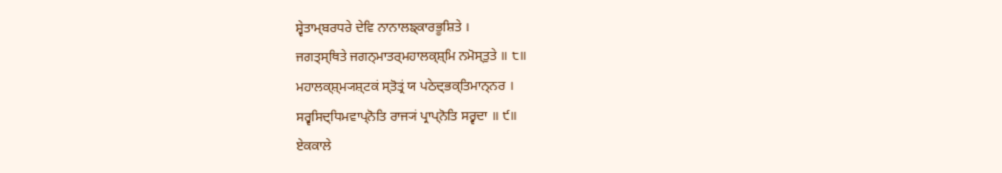ਸ਼੍ਵੇਤਾਮ੍ਬਰਧਰੇ ਦੇਵਿ ਨਾਨਾਲਙ੍ਕਾਰਭੂਸ਼ਿਤੇ ।
ਜਗਤ੍ਸ੍ਥਿਤੇ ਜਗਨ੍ਮਾਤਰ੍ਮਹਾਲਕ੍ਸ਼੍ਮਿ ਨਮੋਸ੍ਤੁਤੇ ॥ ੮॥
ਮਹਾਲਕ੍ਸ਼੍ਮ੍ਯਸ਼੍ਟਕਂ ਸ੍ਤੋਤ੍ਰਂ ਯ ਪਠੇਦ੍ਭਕ੍ਤਿਮਾਨ੍ਨਰ ।
ਸਰ੍ਵਸਿਦ੍ਧਿਮਵਾਪ੍ਨੋਤਿ ਰਾਜ੍ਯਂ ਪ੍ਰਾਪ੍ਨੋਤਿ ਸਰ੍ਵਦਾ ॥ ੯॥
ਏਕਕਾਲੇ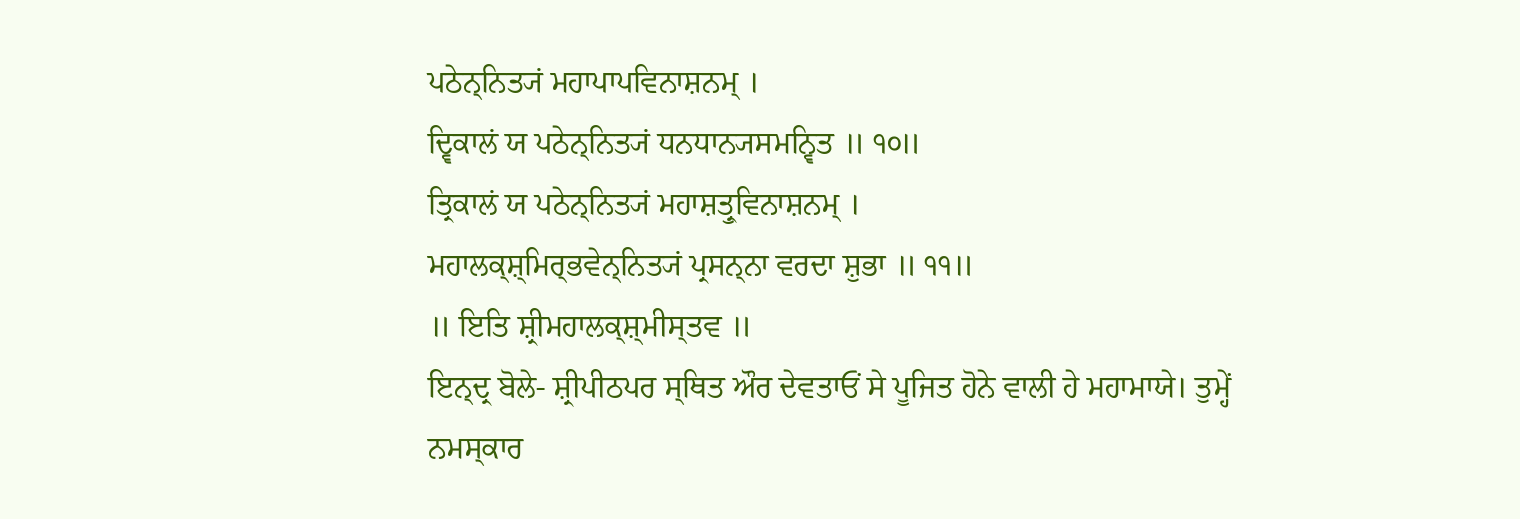ਪਠੇਨ੍ਨਿਤ੍ਯਂ ਮਹਾਪਾਪਵਿਨਾਸ਼ਨਮ੍ ।
ਦ੍ਵਿਕਾਲਂ ਯ ਪਠੇਨ੍ਨਿਤ੍ਯਂ ਧਨਧਾਨ੍ਯਸਮਨ੍ਵਿਤ ॥ ੧੦॥
ਤ੍ਰਿਕਾਲਂ ਯ ਪਠੇਨ੍ਨਿਤ੍ਯਂ ਮਹਾਸ਼ਤ੍ਰੁਵਿਨਾਸ਼ਨਮ੍ ।
ਮਹਾਲਕ੍ਸ਼੍ਮਿਰ੍ਭਵੇਨ੍ਨਿਤ੍ਯਂ ਪ੍ਰਸਨ੍ਨਾ ਵਰਦਾ ਸ਼ੁਭਾ ॥ ੧੧॥
॥ ਇਤਿ ਸ਼੍ਰੀਮਹਾਲਕ੍ਸ਼੍ਮੀਸ੍ਤਵ ॥
ਇਨ੍ਦ੍ਰ ਬੋਲੇ- ਸ਼੍ਰੀਪੀਠਪਰ ਸ੍ਥਿਤ ਔਰ ਦੇਵਤਾਓਂ ਸੇ ਪੂਜਿਤ ਹੋਨੇ ਵਾਲੀ ਹੇ ਮਹਾਮਾਯੇ। ਤੁਮ੍ਹੇਂ ਨਮਸ੍ਕਾਰ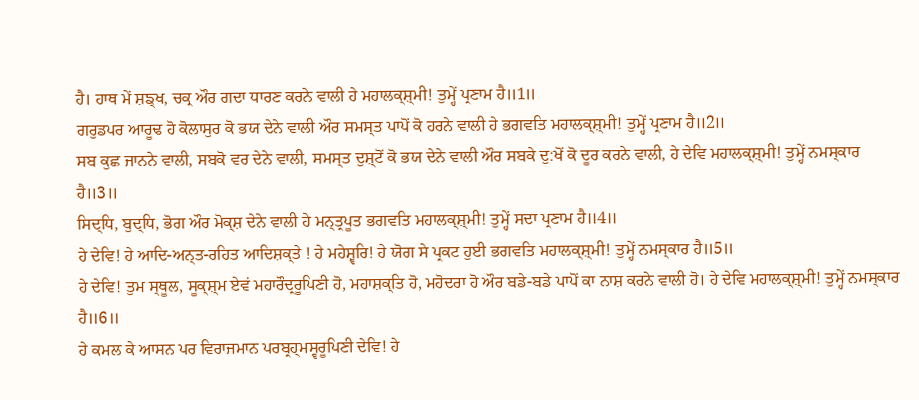ਹੈ। ਹਾਥ ਮੇਂ ਸ਼ਙ੍ਖ, ਚਕ੍ਰ ਔਰ ਗਦਾ ਧਾਰਣ ਕਰਨੇ ਵਾਲੀ ਹੇ ਮਹਾਲਕ੍ਸ਼੍ਮੀ! ਤੁਮ੍ਹੇਂ ਪ੍ਰਣਾਮ ਹੈ॥1॥
ਗਰੁਡਪਰ ਆਰੂਢ ਹੋ ਕੋਲਾਸੁਰ ਕੋ ਭਯ ਦੇਨੇ ਵਾਲੀ ਔਰ ਸਮਸ੍ਤ ਪਾਪੋਂ ਕੋ ਹਰਨੇ ਵਾਲੀ ਹੇ ਭਗਵਤਿ ਮਹਾਲਕ੍ਸ਼੍ਮੀ! ਤੁਮ੍ਹੇਂ ਪ੍ਰਣਾਮ ਹੈ॥2॥
ਸਬ ਕੁਛ ਜਾਨਨੇ ਵਾਲੀ, ਸਬਕੋ ਵਰ ਦੇਨੇ ਵਾਲੀ, ਸਮਸ੍ਤ ਦੁਸ਼੍ਟੋਂ ਕੋ ਭਯ ਦੇਨੇ ਵਾਲੀ ਔਰ ਸਬਕੇ ਦੁ:ਖੋਂ ਕੋ ਦੂਰ ਕਰਨੇ ਵਾਲੀ, ਹੇ ਦੇਵਿ ਮਹਾਲਕ੍ਸ਼੍ਮੀ! ਤੁਮ੍ਹੇਂ ਨਮਸ੍ਕਾਰ ਹੈ॥3॥
ਸਿਦ੍ਧਿ, ਬੁਦ੍ਧਿ, ਭੋਗ ਔਰ ਮੋਕ੍ਸ਼ ਦੇਨੇ ਵਾਲੀ ਹੇ ਮਨ੍ਤ੍ਰਪੂਤ ਭਗਵਤਿ ਮਹਾਲਕ੍ਸ਼੍ਮੀ! ਤੁਮ੍ਹੇਂ ਸਦਾ ਪ੍ਰਣਾਮ ਹੈ॥4॥
ਹੇ ਦੇਵਿ! ਹੇ ਆਦਿ-ਅਨ੍ਤ-ਰਹਿਤ ਆਦਿਸ਼ਕ੍ਤੇ ! ਹੇ ਮਹੇਸ਼੍ਵਰਿ! ਹੇ ਯੋਗ ਸੇ ਪ੍ਰਕਟ ਹੁਈ ਭਗਵਤਿ ਮਹਾਲਕ੍ਸ਼੍ਮੀ! ਤੁਮ੍ਹੇਂ ਨਮਸ੍ਕਾਰ ਹੈ॥5॥
ਹੇ ਦੇਵਿ! ਤੁਮ ਸ੍ਥੂਲ, ਸੂਕ੍ਸ਼੍ਮ ਏਵਂ ਮਹਾਰੌਦ੍ਰਰੂਪਿਣੀ ਹੋ, ਮਹਾਸ਼ਕ੍ਤਿ ਹੋ, ਮਹੋਦਰਾ ਹੋ ਔਰ ਬਡੇ-ਬਡੇ ਪਾਪੋਂ ਕਾ ਨਾਸ਼ ਕਰਨੇ ਵਾਲੀ ਹੋ। ਹੇ ਦੇਵਿ ਮਹਾਲਕ੍ਸ਼੍ਮੀ! ਤੁਮ੍ਹੇਂ ਨਮਸ੍ਕਾਰ ਹੈ॥6॥
ਹੇ ਕਮਲ ਕੇ ਆਸਨ ਪਰ ਵਿਰਾਜਮਾਨ ਪਰਬ੍ਰਹ੍ਮਸ੍ਵਰੂਪਿਣੀ ਦੇਵਿ! ਹੇ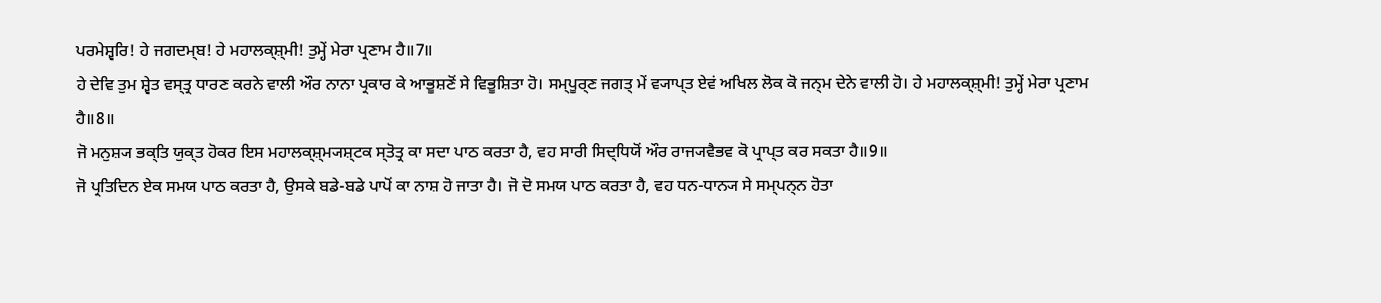ਪਰਮੇਸ਼੍ਵਰਿ! ਹੇ ਜਗਦਮ੍ਬ! ਹੇ ਮਹਾਲਕ੍ਸ਼੍ਮੀ! ਤੁਮ੍ਹੇਂ ਮੇਰਾ ਪ੍ਰਣਾਮ ਹੈ॥7॥
ਹੇ ਦੇਵਿ ਤੁਮ ਸ਼੍ਵੇਤ ਵਸ੍ਤ੍ਰ ਧਾਰਣ ਕਰਨੇ ਵਾਲੀ ਔਰ ਨਾਨਾ ਪ੍ਰਕਾਰ ਕੇ ਆਭੂਸ਼ਣੋਂ ਸੇ ਵਿਭੂਸ਼ਿਤਾ ਹੋ। ਸਮ੍ਪੂਰ੍ਣ ਜਗਤ੍ ਮੇਂ ਵ੍ਯਾਪ੍ਤ ਏਵਂ ਅਖਿਲ ਲੋਕ ਕੋ ਜਨ੍ਮ ਦੇਨੇ ਵਾਲੀ ਹੋ। ਹੇ ਮਹਾਲਕ੍ਸ਼੍ਮੀ! ਤੁਮ੍ਹੇਂ ਮੇਰਾ ਪ੍ਰਣਾਮ ਹੈ॥8॥
ਜੋ ਮਨੁਸ਼੍ਯ ਭਕ੍ਤਿ ਯੁਕ੍ਤ ਹੋਕਰ ਇਸ ਮਹਾਲਕ੍ਸ਼੍ਮ੍ਯਸ਼੍ਟਕ ਸ੍ਤੋਤ੍ਰ ਕਾ ਸਦਾ ਪਾਠ ਕਰਤਾ ਹੈ, ਵਹ ਸਾਰੀ ਸਿਦ੍ਧਿਯੋਂ ਔਰ ਰਾਜ੍ਯਵੈਭਵ ਕੋ ਪ੍ਰਾਪ੍ਤ ਕਰ ਸਕਤਾ ਹੈ॥9॥
ਜੋ ਪ੍ਰਤਿਦਿਨ ਏਕ ਸਮਯ ਪਾਠ ਕਰਤਾ ਹੈ, ਉਸਕੇ ਬਡੇ-ਬਡੇ ਪਾਪੋਂ ਕਾ ਨਾਸ਼ ਹੋ ਜਾਤਾ ਹੈ। ਜੋ ਦੋ ਸਮਯ ਪਾਠ ਕਰਤਾ ਹੈ, ਵਹ ਧਨ-ਧਾਨ੍ਯ ਸੇ ਸਮ੍ਪਨ੍ਨ ਹੋਤਾ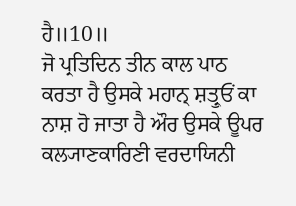ਹੈ॥10॥
ਜੋ ਪ੍ਰਤਿਦਿਨ ਤੀਨ ਕਾਲ ਪਾਠ ਕਰਤਾ ਹੈ ਉਸਕੇ ਮਹਾਨ੍ ਸ਼ਤ੍ਰੁਓਂ ਕਾ ਨਾਸ਼ ਹੋ ਜਾਤਾ ਹੈ ਔਰ ਉਸਕੇ ਊਪਰ ਕਲ੍ਯਾਣਕਾਰਿਣੀ ਵਰਦਾਯਿਨੀ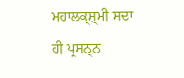ਮਹਾਲਕ੍ਸ਼੍ਮੀ ਸਦਾ ਹੀ ਪ੍ਰਸਨ੍ਨ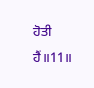ਹੋਤੀ ਹੈਂ॥11॥